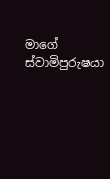මාගේ ස්වාමිපුරුෂයා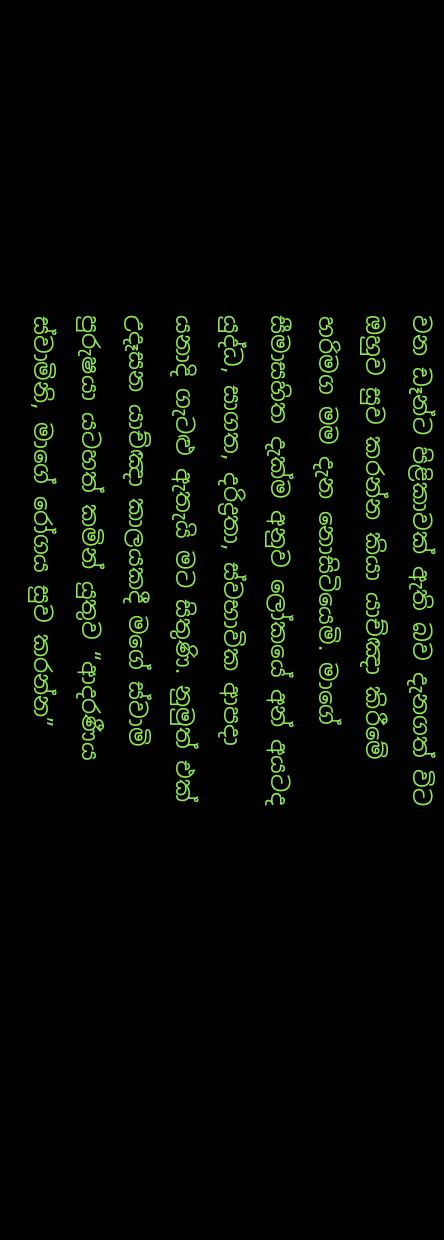වන ඩෑන්ට පිළිකාවක් ඇති බව දැනගත් විට ඔහුව සුව කරන්න කියා යාච්ඤා කිරීමේ හරිමග මම දැන නොසිටියෙමි. මාගේ සීමාසහිත දැක්ම අනුව ලෝකයේ අන් අයටද යුද්ධ, සාගත, දරිද්‍රතා, ස්වභාවික ආපදා යනාදි ගැටළු ඇතැයි මට සිතුණි. නුමුත් එක් උදෑසන යාච්ඤා කාලයකදී මගේ ස්වාමි පුරුෂයා යටහත් කමින් යුතුව “ආදරණීය ස්වාමිනි, මාගේ රෝගය සුව කරන්න”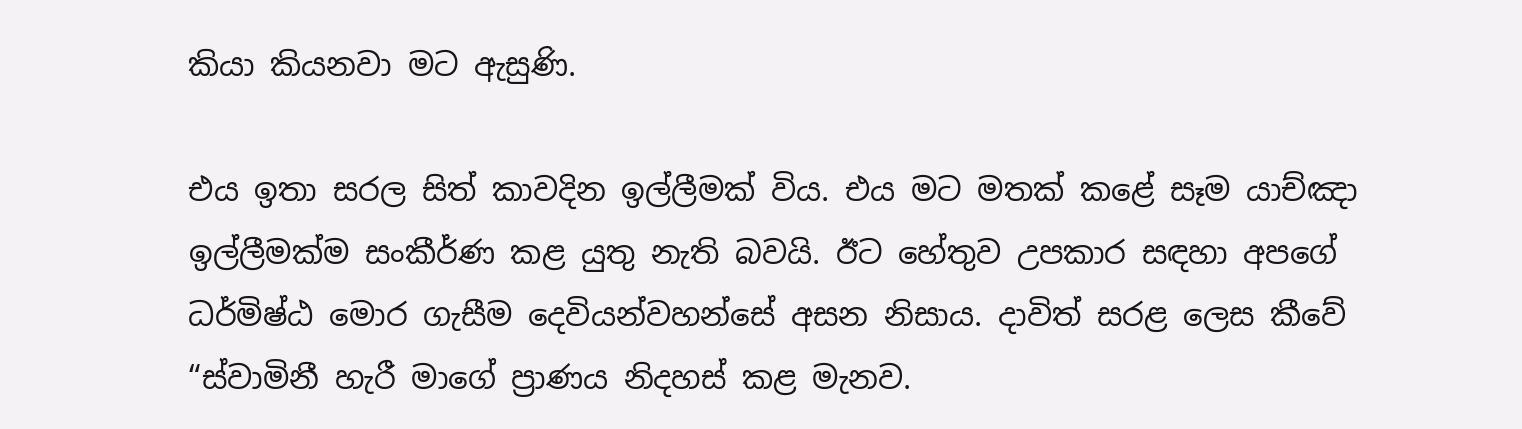කියා කියනවා මට ඇසුණි.

එය ඉතා සරල සිත් කාවදින ඉල්ලීමක් විය. එය මට මතක් කළේ සෑම යාච්ඤා ඉල්ලීමක්ම සංකීර්ණ කළ යුතු නැති බවයි. ඊට හේතුව උපකාර සඳහා අපගේ ධර්මිෂ්ඨ මොර ගැසීම දෙවියන්වහන්සේ අසන නිසාය. දාවිත් සරළ ලෙස කීවේ “ස්වාමිනී හැරී මාගේ ප්‍රාණය නිදහස් කළ මැනව.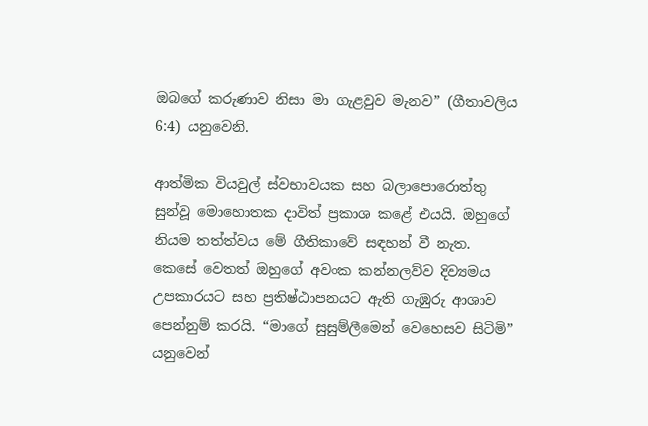ඔබගේ කරුණාව නිසා මා ගැළවුව මැනව” (ගීතාවලිය 6:4) යනුවෙනි.

ආත්මික වියවුල් ස්වභාවයක සහ බලාපොරොත්තු සුන්වූ මොහොතක දාවිත් ප්‍රකාශ කළේ එයයි. ඔහුගේ නියම තත්ත්වය මේ ගීතිකාවේ සඳහන් වී නැත. කෙසේ වෙතත් ඔහුගේ අවංක කන්නලව්ව දිව්‍යමය උපකාරයට සහ ප්‍රතිෂ්ඨාපනයට ඇති ගැඹුරු ආශාව පෙන්නුම් කරයි. “මාගේ සුසුම්ලීමෙන් වෙහෙසව සිටිමි” යනුවෙන්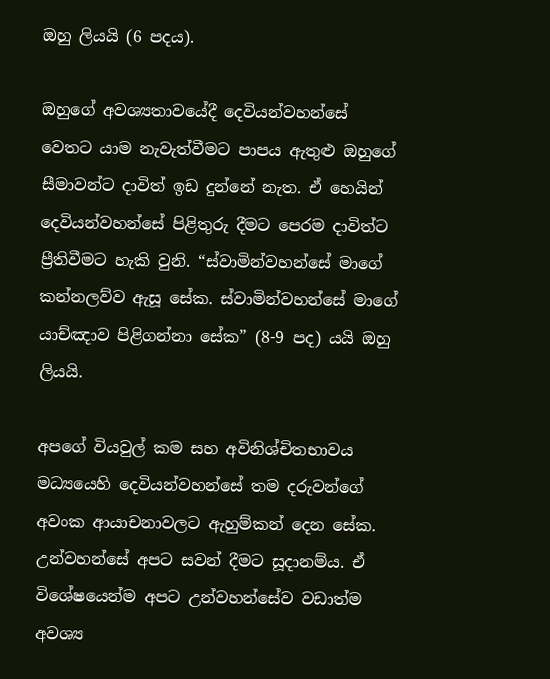ඔහු ලියයි (6 පදය).

ඔහුගේ අවශ්‍යතාවයේදී දෙවියන්වහන්සේ වෙතට යාම නැවැත්වීමට පාපය ඇතුළු ඔහුගේ සීමාවන්ට දාවිත් ඉඩ දුන්නේ නැත. ඒ හෙයින් දෙවියන්වහන්සේ පිළිතුරු දීමට පෙරම දාවිත්ට ප්‍රීතිවීමට හැකි වුනි. “ස්වාමින්වහන්සේ මාගේ කන්නලව්ව ඇසූ සේක. ස්වාමින්වහන්සේ මාගේ යාච්ඤාව පිළිගන්නා සේක” (8-9 පද) යයි ඔහු ලියයි.

අපගේ වියවුල් කම සහ අවිනිශ්චිතභාවය මධ්‍යයෙහි දෙවියන්වහන්සේ තම දරුවන්ගේ අවංක ආයාචනාවලට ඇහුම්කන් දෙන සේක. උන්වහන්සේ අපට සවන් දීමට සූදානම්ය. ඒ විශේෂයෙන්ම අපට උන්වහන්සේව වඩාත්ම අවශ්‍ය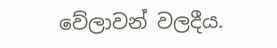වේලාවන් වලදීය.